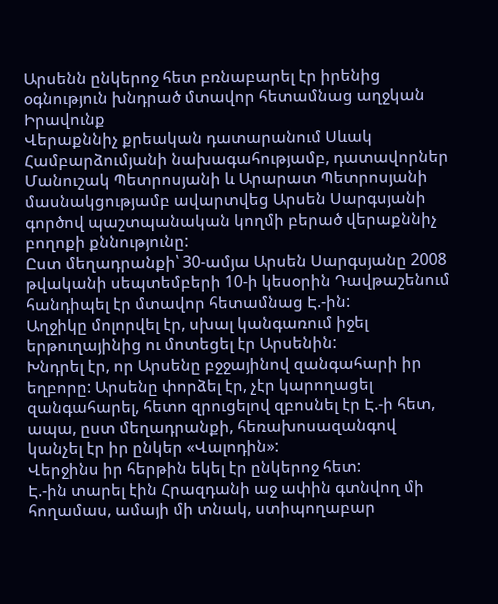Արսենն ընկերոջ հետ բռնաբարել էր իրենից օգնություն խնդրած մտավոր հետամնաց աղջկան
Իրավունք
Վերաքննիչ քրեական դատարանում Սևակ Համբարձումյանի նախագահությամբ, դատավորներ Մանուշակ Պետրոսյանի և Արարատ Պետրոսյանի մասնակցությամբ ավարտվեց Արսեն Սարգսյանի գործով պաշտպանական կողմի բերած վերաքննիչ բողոքի քննությունը:
Ըստ մեղադրանքի՝ 30-ամյա Արսեն Սարգսյանը 2008 թվականի սեպտեմբերի 10-ի կեսօրին Դավթաշենում հանդիպել էր մտավոր հետամնաց Է.-ին:
Աղջիկը մոլորվել էր, սխալ կանգառում իջել երթուղայինից ու մոտեցել էր Արսենին:
Խնդրել էր, որ Արսենը բջջայինով զանգահարի իր եղբորը: Արսենը փորձել էր, չէր կարողացել զանգահարել, հետո զրուցելով զբոսնել էր Է.-ի հետ, ապա, ըստ մեղադրանքի, հեռախոսազանգով կանչել էր իր ընկեր «Վալոդին»:
Վերջինս իր հերթին եկել էր ընկերոջ հետ:
Է.-ին տարել էին Հրազդանի աջ ափին գտնվող մի հողամաս, ամայի մի տնակ, ստիպողաբար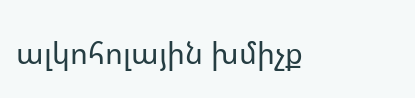ալկոհոլային խմիչք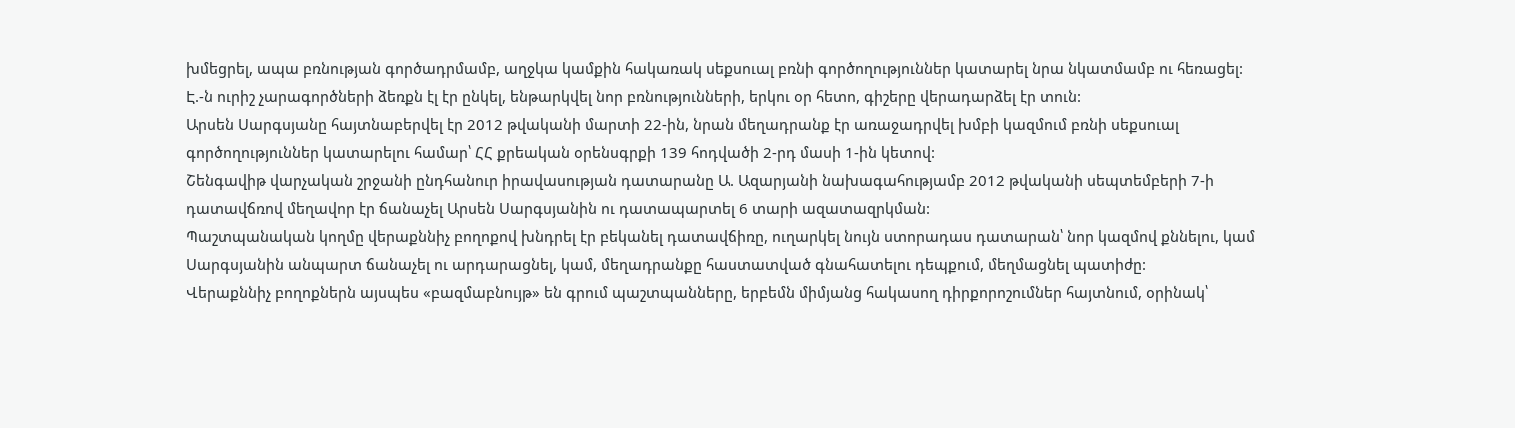խմեցրել, ապա բռնության գործադրմամբ, աղջկա կամքին հակառակ սեքսուալ բռնի գործողություններ կատարել նրա նկատմամբ ու հեռացել:
Է.-ն ուրիշ չարագործների ձեռքն էլ էր ընկել, ենթարկվել նոր բռնությունների, երկու օր հետո, գիշերը վերադարձել էր տուն:
Արսեն Սարգսյանը հայտնաբերվել էր 2012 թվականի մարտի 22-ին, նրան մեղադրանք էր առաջադրվել խմբի կազմում բռնի սեքսուալ գործողություններ կատարելու համար՝ ՀՀ քրեական օրենսգրքի 139 հոդվածի 2-րդ մասի 1-ին կետով:
Շենգավիթ վարչական շրջանի ընդհանուր իրավասության դատարանը Ա. Ազարյանի նախագահությամբ 2012 թվականի սեպտեմբերի 7-ի դատավճռով մեղավոր էր ճանաչել Արսեն Սարգսյանին ու դատապարտել 6 տարի ազատազրկման:
Պաշտպանական կողմը վերաքննիչ բողոքով խնդրել էր բեկանել դատավճիռը, ուղարկել նույն ստորադաս դատարան՝ նոր կազմով քննելու, կամ Սարգսյանին անպարտ ճանաչել ու արդարացնել, կամ, մեղադրանքը հաստատված գնահատելու դեպքում, մեղմացնել պատիժը:
Վերաքննիչ բողոքներն այսպես «բազմաբնույթ» են գրում պաշտպանները, երբեմն միմյանց հակասող դիրքորոշումներ հայտնում, օրինակ՝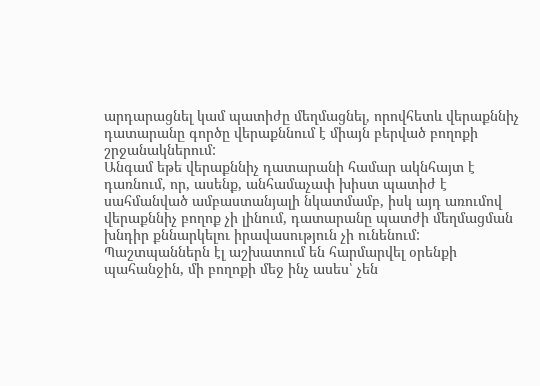արդարացնել կամ պատիժը մեղմացնել, որովհետև վերաքննիչ դատարանը գործը վերաքննում է միայն բերված բողոքի շրջանակներում:
Անգամ եթե վերաքննիչ դատարանի համար ակնհայտ է դառնում, որ, ասենք, անհամաչափ խիստ պատիժ է սահմանված ամբաստանյալի նկատմամբ, իսկ այդ առումով վերաքննիչ բողոք չի լինում, դատարանը պատժի մեղմացման խնդիր քննարկելու իրավասություն չի ունենում:
Պաշտպաններն էլ աշխատում են հարմարվել օրենքի պահանջին, մի բողոքի մեջ ինչ ասես՝ չեն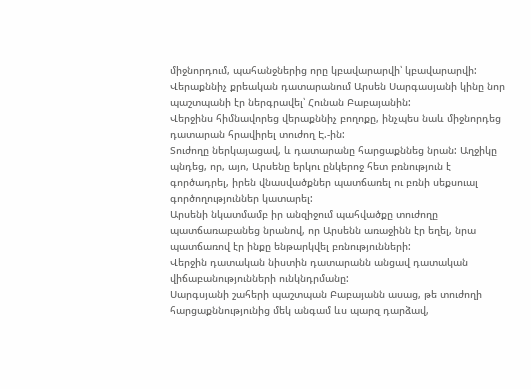միջնորդում, պահանջներից որը կբավարարվի՝ կբավարարվի:
Վերաքննիչ քրեական դատարանում Արսեն Սարգասյանի կինը նոր պաշտպանի էր ներգրավել՝ Հունան Բաբայանին:
Վերջինս հիմնավորեց վերաքննիչ բողոքը, ինչպես նաև միջնորդեց դատարան հրավիրել տուժող Է.-ին:
Տուժողը ներկայացավ, և դատարանը հարցաքննեց նրան: Աղջիկը պնդեց, որ, այո, Արսենը երկու ընկերոջ հետ բռնություն է գործադրել, իրեն վնասվածքներ պատճառել ու բռնի սեքսուալ գործողություններ կատարել:
Արսենի նկատմամբ իր անզիջում պահվածքը տուժողը պատճառաբանեց նրանով, որ Արսենն առաջինն էր եղել, նրա պատճառով էր ինքը ենթարկվել բռնությունների:
Վերջին դատական նիստին դատարանն անցավ դատական վիճաբանությունների ունկնդրմանը:
Սարգսյանի շահերի պաշտպան Բաբայանն ասաց, թե տուժողի հարցաքննությունից մեկ անգամ ևս պարզ դարձավ,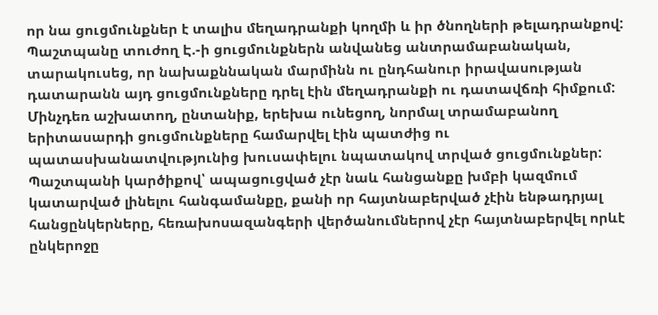որ նա ցուցմունքներ է տալիս մեղադրանքի կողմի և իր ծնողների թելադրանքով:
Պաշտպանը տուժող Է.-ի ցուցմունքներն անվանեց անտրամաբանական, տարակուսեց, որ նախաքննական մարմինն ու ընդհանուր իրավասության դատարանն այդ ցուցմունքները դրել էին մեղադրանքի ու դատավճռի հիմքում:
Մինչդեռ աշխատող, ընտանիք, երեխա ունեցող, նորմալ տրամաբանող երիտասարդի ցուցմունքները համարվել էին պատժից ու պատասխանատվությունից խուսափելու նպատակով տրված ցուցմունքներ:
Պաշտպանի կարծիքով՝ ապացուցված չէր նաև հանցանքը խմբի կազմում կատարված լինելու հանգամանքը, քանի որ հայտնաբերված չէին ենթադրյալ հանցընկերները, հեռախոսազանգերի վերծանումներով չէր հայտնաբերվել որևէ ընկերոջը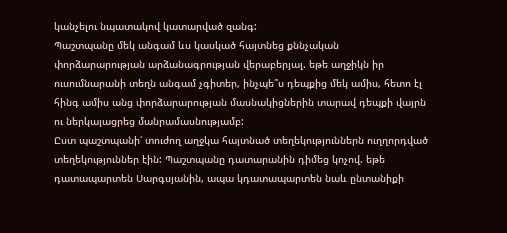կանչելու նպատակով կատարված զանգ:
Պաշտպանը մեկ անգամ ևս կասկած հայտնեց քննչական փորձարարության արձանագրության վերաբերյալ. եթե աղջիկն իր ուսումնարանի տեղն անգամ չգիտեր, ինչպե՞ս դեպքից մեկ ամիս, հետո էլ հինգ ամիս անց փորձարարության մասնակիցներին տարավ դեպքի վայրն ու ներկայացրեց մանրամասնությամբ:
Ըստ պաշտպանի՝ տուժող աղջկա հայտնած տեղեկություններն ուղղորդված տեղեկություններ էին: Պաշտպանը դատարանին դիմեց կոչով. եթե դատապարտեն Սարգսյանին, ապա կդատապարտեն նաև ընտանիքի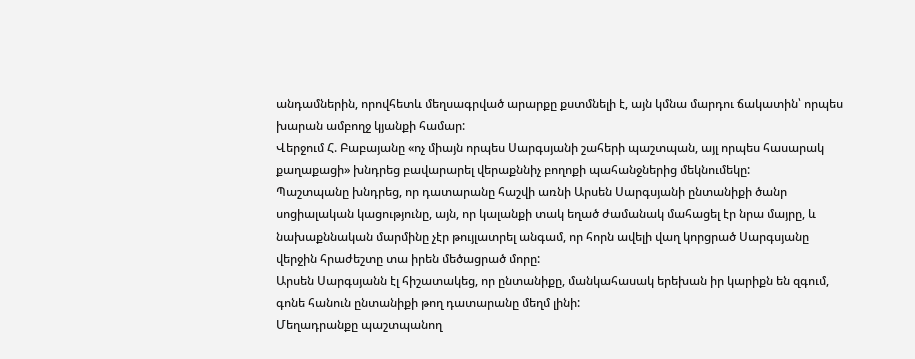անդամներին, որովհետև մեղսագրված արարքը քստմնելի է, այն կմնա մարդու ճակատին՝ որպես խարան ամբողջ կյանքի համար:
Վերջում Հ. Բաբայանը «ոչ միայն որպես Սարգսյանի շահերի պաշտպան, այլ որպես հասարակ քաղաքացի» խնդրեց բավարարել վերաքննիչ բողոքի պահանջներից մեկնումեկը:
Պաշտպանը խնդրեց, որ դատարանը հաշվի առնի Արսեն Սարգսյանի ընտանիքի ծանր սոցիալական կացությունը, այն, որ կալանքի տակ եղած ժամանակ մահացել էր նրա մայրը, և նախաքննական մարմինը չէր թույլատրել անգամ, որ հորն ավելի վաղ կորցրած Սարգսյանը վերջին հրաժեշտը տա իրեն մեծացրած մորը:
Արսեն Սարգսյանն էլ հիշատակեց, որ ընտանիքը, մանկահասակ երեխան իր կարիքն են զգում, գոնե հանուն ընտանիքի թող դատարանը մեղմ լինի:
Մեղադրանքը պաշտպանող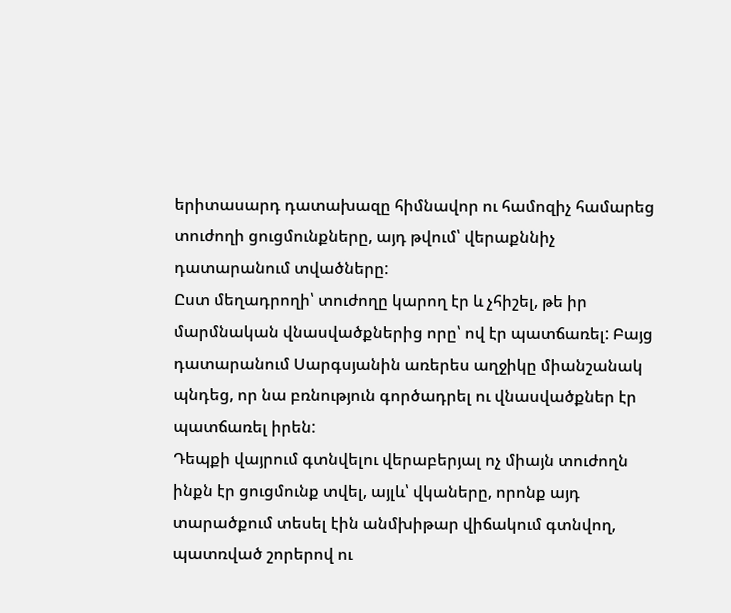երիտասարդ դատախազը հիմնավոր ու համոզիչ համարեց տուժողի ցուցմունքները, այդ թվում՝ վերաքննիչ դատարանում տվածները:
Ըստ մեղադրողի՝ տուժողը կարող էր և չհիշել, թե իր մարմնական վնասվածքներից որը՝ ով էր պատճառել: Բայց դատարանում Սարգսյանին առերես աղջիկը միանշանակ պնդեց, որ նա բռնություն գործադրել ու վնասվածքներ էր պատճառել իրեն:
Դեպքի վայրում գտնվելու վերաբերյալ ոչ միայն տուժողն ինքն էր ցուցմունք տվել, այլև՝ վկաները, որոնք այդ տարածքում տեսել էին անմխիթար վիճակում գտնվող, պատռված շորերով ու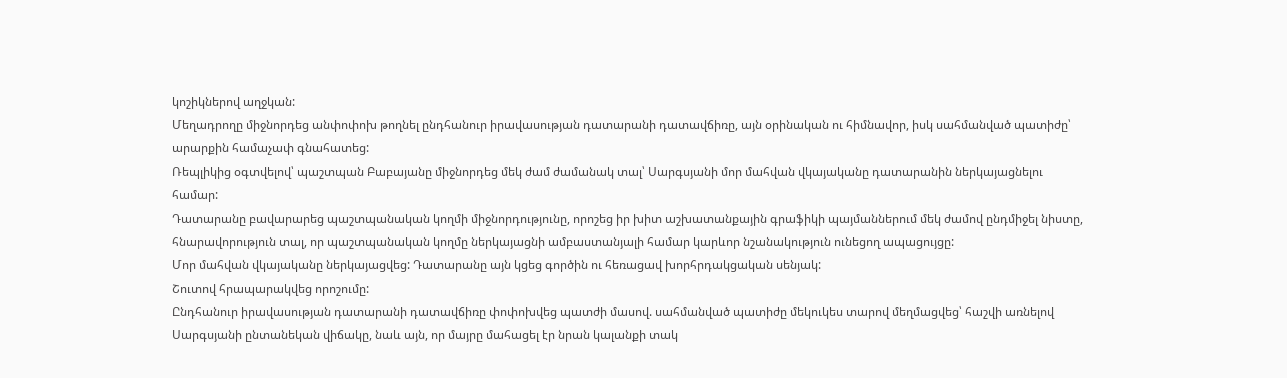կոշիկներով աղջկան:
Մեղադրողը միջնորդեց անփոփոխ թողնել ընդհանուր իրավասության դատարանի դատավճիռը, այն օրինական ու հիմնավոր, իսկ սահմանված պատիժը՝ արարքին համաչափ գնահատեց:
Ռեպլիկից օգտվելով՝ պաշտպան Բաբայանը միջնորդեց մեկ ժամ ժամանակ տալ՝ Սարգսյանի մոր մահվան վկայականը դատարանին ներկայացնելու համար:
Դատարանը բավարարեց պաշտպանական կողմի միջնորդությունը, որոշեց իր խիտ աշխատանքային գրաֆիկի պայմաններում մեկ ժամով ընդմիջել նիստը, հնարավորություն տալ, որ պաշտպանական կողմը ներկայացնի ամբաստանյալի համար կարևոր նշանակություն ունեցող ապացույցը:
Մոր մահվան վկայականը ներկայացվեց: Դատարանը այն կցեց գործին ու հեռացավ խորհրդակցական սենյակ:
Շուտով հրապարակվեց որոշումը:
Ընդհանուր իրավասության դատարանի դատավճիռը փոփոխվեց պատժի մասով. սահմանված պատիժը մեկուկես տարով մեղմացվեց՝ հաշվի առնելով Սարգսյանի ընտանեկան վիճակը, նաև այն, որ մայրը մահացել էր նրան կալանքի տակ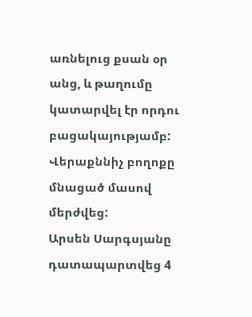առնելուց քսան օր անց, և թաղումը կատարվել էր որդու բացակայությամբ:
Վերաքննիչ բողոքը մնացած մասով մերժվեց:
Արսեն Սարգսյանը դատապարտվեց 4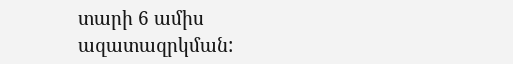տարի 6 ամիս ազատազրկման: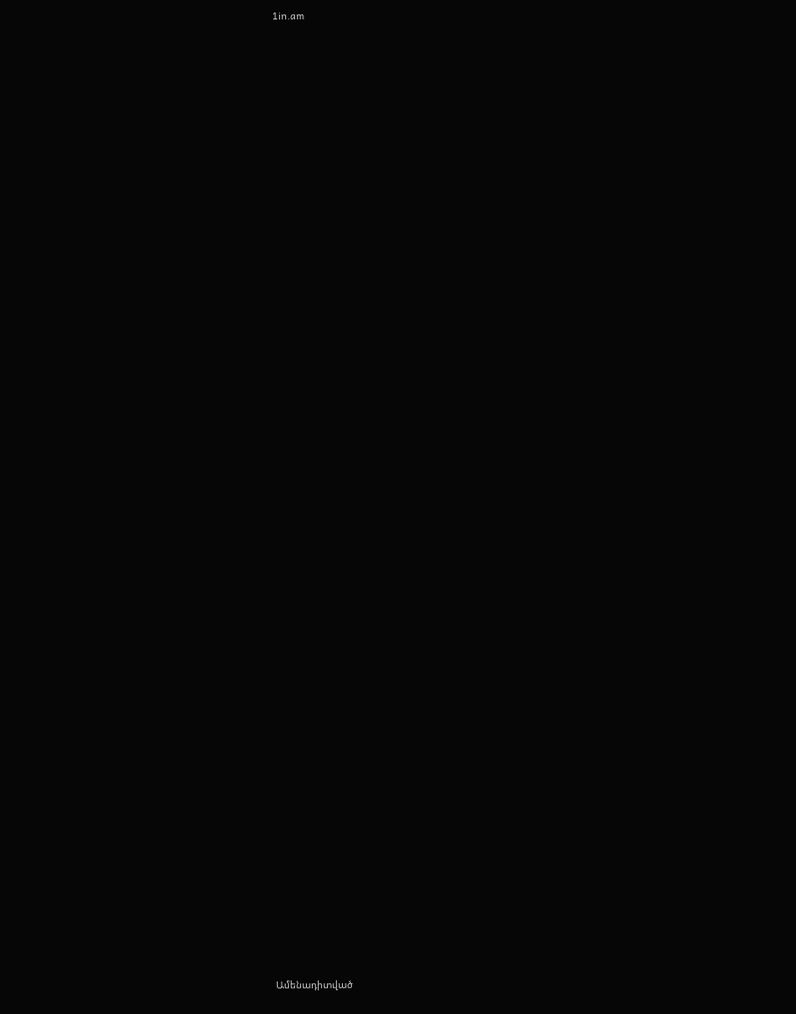1in.am


















































Ամենադիտված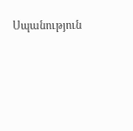Սպանություն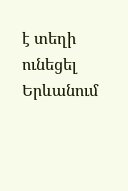է տեղի ունեցել Երևանում